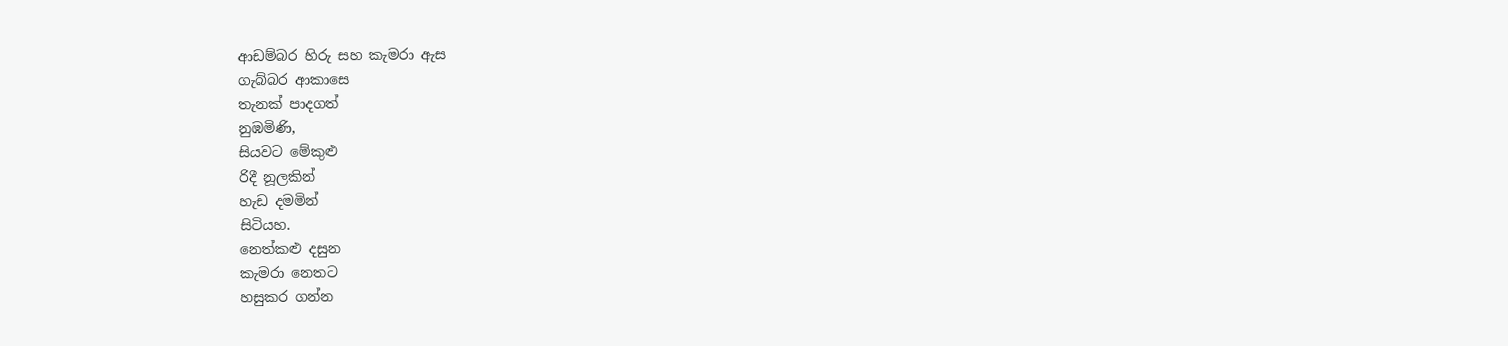ආඩම්බර හිරු සහ කැමරා ඇස
ගැබ්බර ආකාසෙ
තැනක් පාදගත්
නුඹමිණි,
සියවට මේකුළු
රිදී නූලකින්
හැඩ දමමින්
සිටියහ.
නෙත්කළු දසුන
කැමරා නෙතට
හසුකර ගන්න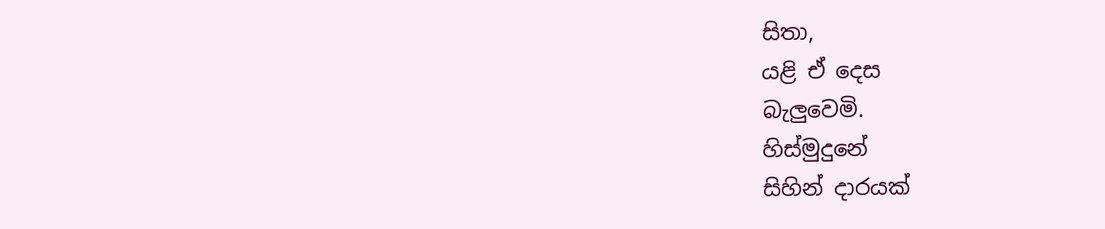සිතා,
යළි ඒ දෙස
බැලුවෙමි.
හිස්මුදුනේ
සිහින් දාරයක්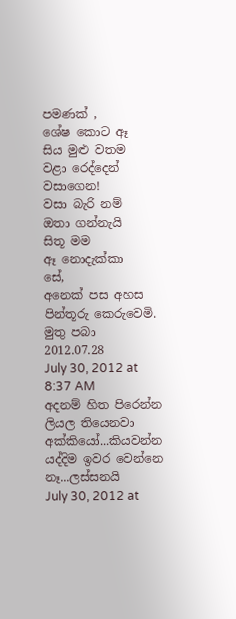පමණක් ,
ශේෂ කොට ඈ
සිය මුළු වතම
වළා රෙද්දෙන්
වසාගෙන!
වසා බැරි නම්
ඔතා ගන්නැයි
සිතූ මම
ඈ නොදැක්කා
සේ,
අනෙක් පස අහස
පින්තූරු කෙරුවෙමි.
මුතු පබා
2012.07.28
July 30, 2012 at 8:37 AM
අදනම් හිත පිරෙන්න ලියල තියෙනවා අක්කියෝ...කියවන්න යද්දිම ඉවර වෙන්නෙ නෑ...ලස්සනයි
July 30, 2012 at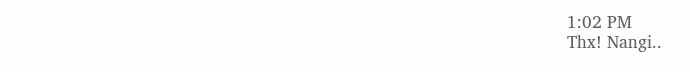1:02 PM
Thx! Nangi..